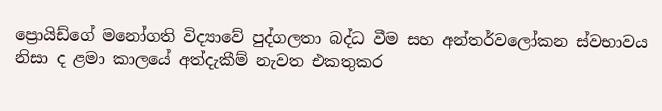ප්‍රොයිඩ්ගේ මනෝගති විද්‍යාවේ පුද්ගලතා බද්ධ වීම සහ අන්තර්වලෝකන ස්වභාවය නිසා ද ළමා කාලයේ අත්දැකීම් නැවත එකතුකර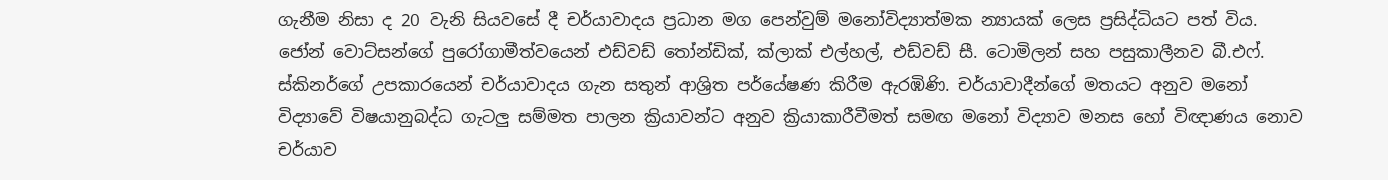ගැනීම නිසා ද 20 වැනි සියවසේ දී චර්යාවාදය ප්‍රධාන මග පෙන්වුම් මනෝවිද්‍යාත්මක න්‍යායක් ලෙස ප්‍රසිද්ධියට පත් විය. ජෝන් වොට්සන්ගේ පුරෝගාමීත්වයෙන් එඩ්වඩ් තෝන්ඩික්, ක්ලාක් එල්හල්, එඩ්වඩ් සී. ටොමිලන් සහ පසුකාලීනව බී.එෆ්. ස්කිනර්ගේ උපකාරයෙන් චර්යාවාදය ගැන සතුන් ආශ්‍රිත පර්යේෂණ කිරීම ඇරඹිණි. චර්යාවාදීන්ගේ මතයට අනුව මනෝ විද්‍යාවේ විෂයානුබද්ධ ගැටලු සම්මත පාලන ක්‍රියාවන්ට අනුව ක්‍රියාකාරීවීමත් සමඟ මනෝ විද්‍යාව මනස හෝ විඥාණය නොව චර්යාව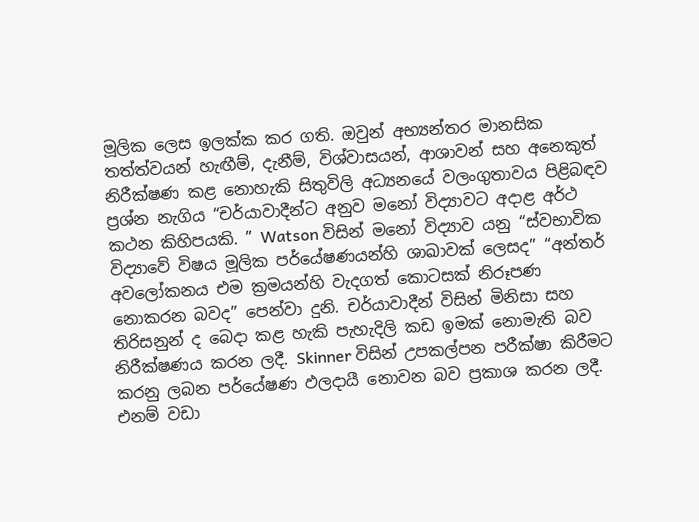මූලික ලෙස ඉලක්ක කර ගති. ඔවුන් අභ්‍යන්තර මානසික තත්ත්වයන් හැඟීම්, දැනීම්, විශ්වාසයන්, ආශාවන් සහ අනෙකුත් නිරීක්ෂණ කළ නොහැකි සිතුවිලි අධ්‍යනයේ වලංගුතාවය පිළිබඳව ප්‍රශ්න නැගිය “චර්යාවාදීන්ට අනුව මනෝ විද්‍යාවට අදාළ අර්ථ කථන කිහිපයකි. ” Watson විසින් මනෝ විද්‍යාව යනු “ස්වභාවික විද්‍යාවේ විෂය මූලික පර්යේෂණයන්හි ශාඛාවක් ලෙසද” “අන්තර් අවලෝකනය එම ක්‍රමයන්හි වැදගත් කොටසක් නිරූපණ නොකරන බවද” පෙන්වා දුනි. චර්යාවාදීන් විසින් මිනිසා සහ තිරිසනුන් ද බෙදා කළ හැකි පැහැදිලි කඩ ඉමක් නොමැති බව නිරීක්ෂණය කරන ලදී. Skinner විසින් උපකල්පන පරීක්ෂා කිරීමට කරනු ලබන පර්යේෂණ ඵලදායී නොවන බව ප්‍රකාශ කරන ලදී. එනම් වඩා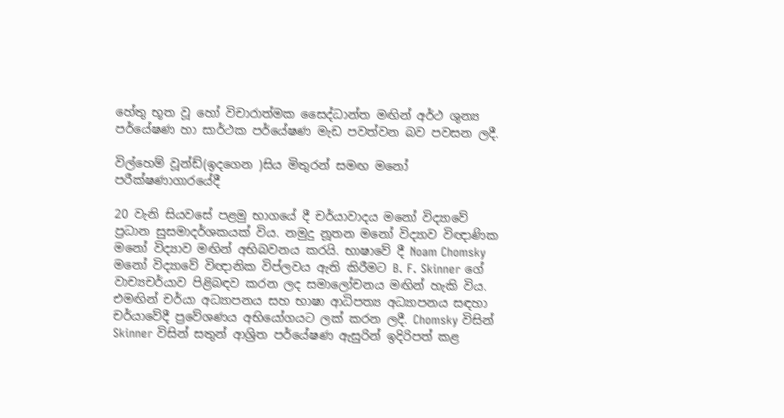හේතු භූත වූ හෝ විචාරාත්මක සෛද්ධාන්ත මඟින් අර්ථ ශුන්‍ය පර්යේෂණ හා සාර්ථක පර්යේෂණ මැඩ පවත්වන බව පවසන ලදී.

විල්හෙම් වූන්ඩ්(ඉදගෙන )සිය මිතුරන් සමඟ මනෝ පරීක්ෂණාගාරයේදී

20 වැනි සියවසේ පළමු භාගයේ දී චර්යාවාදය මනෝ විද්‍යාවේ ප්‍රධාන සුසමාදර්ශකයක් විය. නමුදු නූතන මනෝ විද්‍යාව විඥාණික මනෝ විද්‍යාව මඟින් අභිබවනය කරයි. භාෂාවේ දී Noam Chomsky මනෝ විද්‍යාවේ විඥානික විප්ලවය ඇති කිරීමට B. F. Skinner ගේ වාච්‍යචර්යාව පිළිබඳව කරන ලද සමාලෝචනය මඟින් හැකි විය. එමඟින් චර්යා අධ්‍යාපනය සහ‍ භාෂා ආධිපත්‍ය අධ්‍යාපනය සඳහා චර්යාවේදී ප්‍රවේශණය අභියෝගයට ලක් කරන ලදී. Chomsky විසින් Skinner විසින් සතුන් ආශ්‍රිත පර්යේෂණ ඇසුරින් ඉදිරිපත් කළ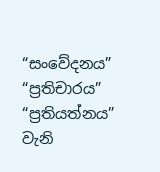“සංවේදනය” “ප්‍රතිචාරය” “ප්‍රතියත්නය” වැනි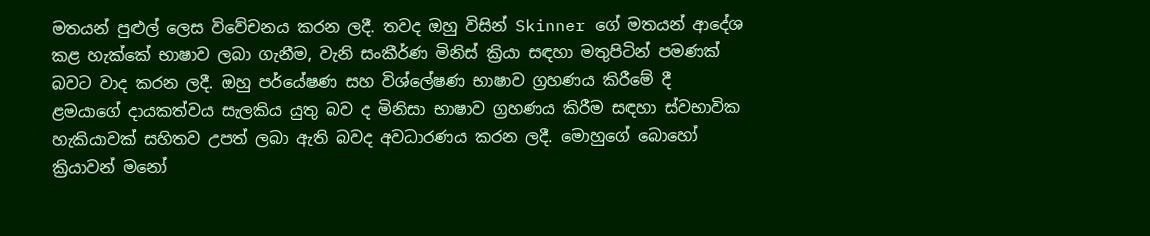මතයන් පුළුල් ලෙස විවේචනය කරන ලදී. තවද ඔහු විසින් Skinner ගේ මතයන් ආදේශ කළ හැක්කේ භාෂාව ලබා ගැනීම, වැනි සංකීර්ණ මිනිස් ක්‍රියා සඳහා මතුපිටින් පමණක් බවට වාද කරන ලදී. ඔහු පර්යේෂණ සහ විශ්ලේෂණ භාෂාව ග්‍රහණය කිරීමේ දී ළමයාගේ දායකත්වය සැලකිය යුතු බව ද මිනිසා භාෂාව ග්‍රහණය කිරීම සඳහා ස්වභාවික හැකියාවක් සහිතව උපත් ලබා ඇති බවද අවධාරණය කරන ලදී. මොහුගේ බොහෝ ක්‍රියාවන් මනෝ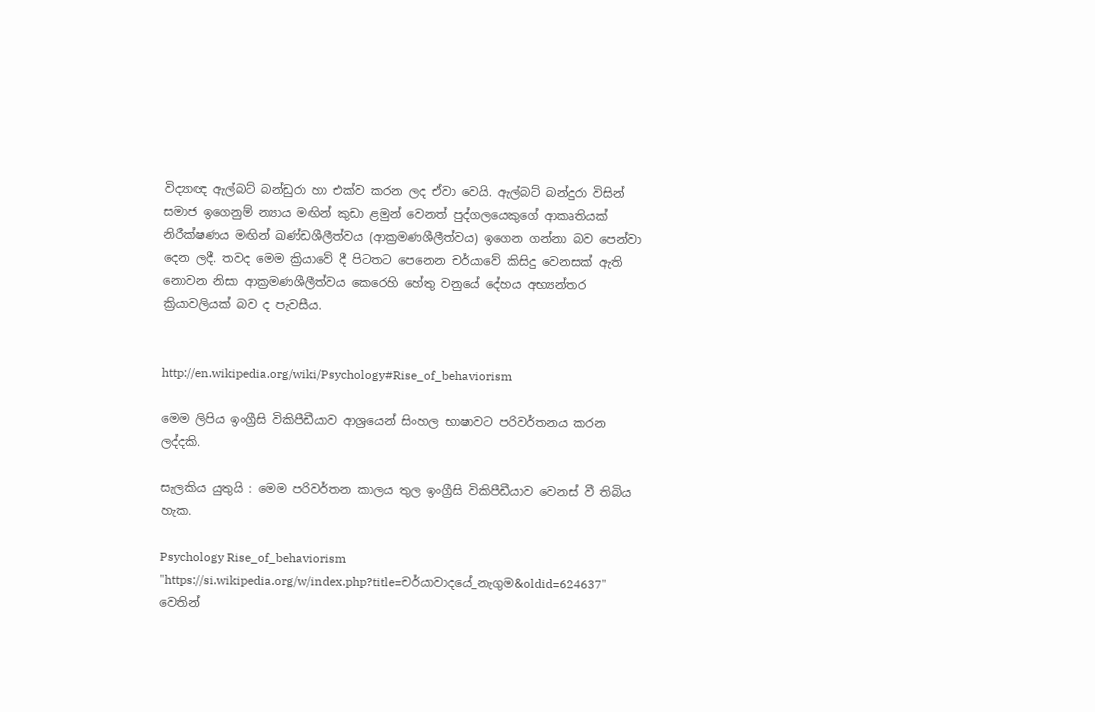විද්‍යාඥ ඇල්බට් බන්ඩුරා හා එක්ව කරන ලද ඒවා වෙයි. ඇල්බට් බන්දුරා විසින් සමාජ ඉගෙනුම් න්‍යාය මඟින් කුඩා ළමුන් වෙනත් පුද්ගලයෙකුගේ ආකෘතියක් නිරීක්ෂණය මඟින් ඛණ්ඩශීලීත්වය (ආක්‍රමණශීලීත්වය) ඉගෙන ගන්නා බව පෙන්වා දෙන ලදී. තවද මෙම ක්‍රියාවේ දී පිටතට පෙනෙන චර්යාවේ කිසිදු වෙනසක් ඇති නොවන නිසා ආක්‍රමණශීලීත්වය කෙරෙහි හේතු වනුයේ දේහය අභ්‍යන්තර ක්‍රියාවලියක් බව ද පැවසීය.


http://en.wikipedia.org/wiki/Psychology#Rise_of_behaviorism

මෙම ලිපිය ඉංග්‍රීසි විකිපීඩීයාව ආශ්‍රයෙන් සිංහල භාෂාවට පරිවර්තනය කරන ලද්දකි.

සැලකිය යුතුයි : මෙම පරිවර්තන කාලය තුල ඉංග්‍රීසි විකිපීඩීයාව වෙනස් වී තිබිය හැක.

Psychology Rise_of_behaviorism
"https://si.wikipedia.org/w/index.php?title=චර්යාවාදයේ_නැගුම&oldid=624637" වෙතින්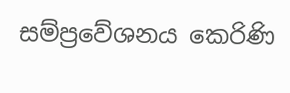සම්ප්‍රවේශනය කෙරිණි